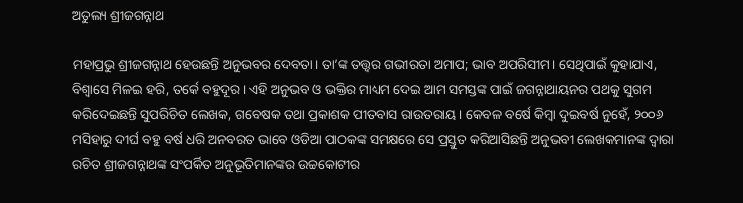ଅତୁଲ୍ୟ ଶ୍ରୀଜଗନ୍ନାଥ

ମହାପ୍ରଭୁ ଶ୍ରୀଜଗନ୍ନାଥ ହେଉଛନ୍ତି ଅନୁଭବର ଦେବତା। ତା’ଙ୍କ ତତ୍ତ୍ୱର ଗଭୀରତା ଅମାପ; ଭାବ ଅପରିସୀମ। ସେଥିପାଇଁ କୁହାଯାଏ, ବିଶ୍ୱାସେ ମିଳଇ ହରି, ତର୍କେ ବହୁଦୂର। ଏହି ଅନୁଭବ ଓ ଭକ୍ତିର ମାଧ୍ୟମ ଦେଇ ଆମ ସମସ୍ତଙ୍କ ପାଇଁ ଜଗନ୍ନାଥାୟନର ପଥକୁ ସୁଗମ କରିଦେଇଛନ୍ତି ସୁପରିଚିତ ଲେଖକ, ଗବେଷକ ତଥା ପ୍ରକାଶକ ପୀତବାସ ରାଉତରାୟ। କେବଳ ବର୍ଷେ କିମ୍ବା ଦୁଇବର୍ଷ ନୁହେଁ, ୨୦୦୬ ମସିହାରୁ ଦୀର୍ଘ ବହୁ ବର୍ଷ ଧରି ଅନବରତ ଭାବେ ଓଡିଆ ପାଠକଙ୍କ ସମକ୍ଷରେ ସେ ପ୍ରସ୍ତୁତ କରିଆସିଛନ୍ତି ଅନୁଭବୀ ଲେଖକମାନଙ୍କ ଦ୍ୱାରା ରଚିତ ଶ୍ରୀଜଗନ୍ନାଥଙ୍କ ସଂପର୍କିତ ଅନୁଭୂତିମାନଙ୍କର ଉଚ୍ଚକୋଟୀର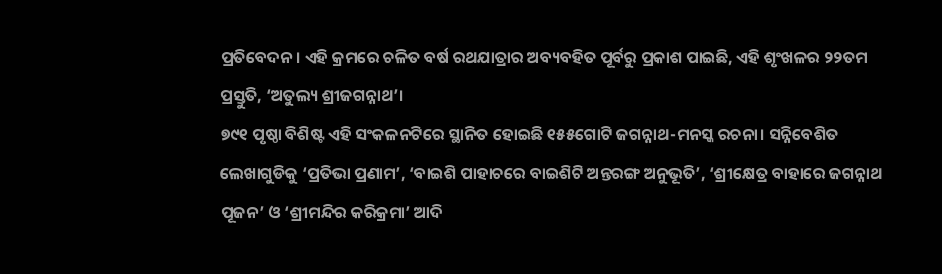ପ୍ରତିବେଦନ। ଏହି କ୍ରମରେ ଚଳିତ ବର୍ଷ ରଥଯାତ୍ରାର ଅବ୍ୟବହିତ ପୂର୍ବରୁ ପ୍ରକାଶ ପାଇଛି, ଏହି ଶୃଂଖଳର ୨୨ତମ ପ୍ରସ୍ତୁତି, ‘ଅତୁଲ୍ୟ ଶ୍ରୀଜଗନ୍ନାଥ’।
୭୯୧ ପୃଷ୍ଠା ବିଶିଷ୍ଟ ଏହି ସଂକଳନଟିରେ ସ୍ଥାନିତ ହୋଇଛି ୧୫୫ଗୋଟି ଜଗନ୍ନାଥ-ମନସ୍କ ରଚନା। ସନ୍ନିବେଶିତ ଲେଖାଗୁଡିକୁ ‘ପ୍ରତିଭା ପ୍ରଣାମ’, ‘ବାଇଶି ପାହାଚରେ ବାଇଶିଟି ଅନ୍ତରଙ୍ଗ ଅନୁଭୂତି’, ‘ଶ୍ରୀକ୍ଷେତ୍ର ବାହାରେ ଜଗନ୍ନାଥ ପୂଜନ’ ଓ ‘ଶ୍ରୀମନ୍ଦିର କରିକ୍ରମା’ ଆଦି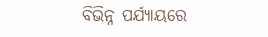ବିଭିନ୍ନ ପର୍ଯ୍ୟାୟରେ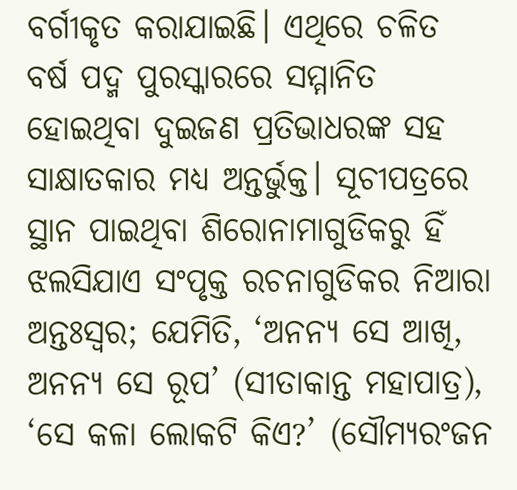ବର୍ଗୀକୃତ କରାଯାଇଛି। ଏଥିରେ ଚଳିତ ବର୍ଷ ପଦ୍ମ ପୁରସ୍କାରରେ ସମ୍ମାନିତ ହୋଇଥିବା ଦୁଇଜଣ ପ୍ରତିଭାଧରଙ୍କ ସହ ସାକ୍ଷାତକାର ମଧ୍ୟ ଅନ୍ତର୍ଭୁକ୍ତ। ସୂଚୀପତ୍ରରେ ସ୍ଥାନ ପାଇଥିବା ଶିରୋନାମାଗୁଡିକରୁ ହିଁ ଝଲସିଯାଏ ସଂପୃକ୍ତ ରଚନାଗୁଡିକର ନିଆରା ଅନ୍ତଃସ୍ୱର; ଯେମିତି, ‘ଅନନ୍ୟ ସେ ଆଖି, ଅନନ୍ୟ ସେ ରୂପ’ (ସୀତାକାନ୍ତ ମହାପାତ୍ର), ‘ସେ କଳା ଲୋକଟି କିଏ?’ (ସୌମ୍ୟରଂଜନ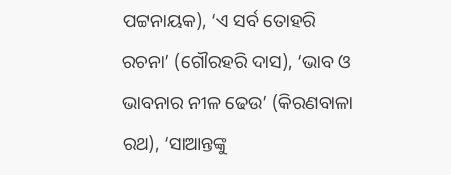ପଟ୍ଟନାୟକ), ‘ଏ ସର୍ବ ତୋହରି ରଚନା’ (ଗୌରହରି ଦାସ), ‘ଭାବ ଓ ଭାବନାର ନୀଳ ଢେଉ’ (କିରଣବାଳା ରଥ), ‘ସାଆନ୍ତଙ୍କୁ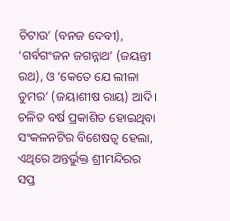ଚିଟାଉ’ (ବନଜ ଦେବୀ), ‘ଗର୍ବଗଂଜନ ଜଗନ୍ନାଥ’ (ଜୟନ୍ତୀ ରଥ), ଓ ‘କେତେ ଯେ ଲୀଳା ତୁମର’ (ଜୟାଶୀଷ ରାୟ) ଆଦି।
ଚଳିତ ବର୍ଷ ପ୍ରକାଶିତ ହୋଇଥିବା ସଂକଳନଟିର ବିଶେଷତ୍ୱ ହେଲା, ଏଥିରେ ଅନ୍ତର୍ଭୁକ୍ତ ଶ୍ରୀମନ୍ଦିରର ସପ୍ତ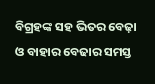ବିଗ୍ରହଙ୍କ ସହ ଭିତର ବେଢ଼ା ଓ ବାହାର ବେଢାର ସମସ୍ତ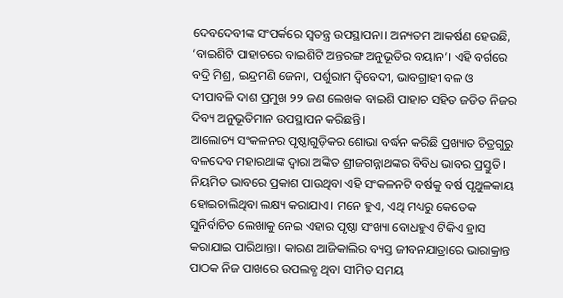ଦେବଦେବୀଙ୍କ ସଂପର୍କରେ ସ୍ୱତନ୍ତ୍ର ଉପସ୍ଥାପନା। ଅନ୍ୟତମ ଆକର୍ଷଣ ହେଉଛି, ‘ବାଇଶିଟି ପାହାଚରେ ବାଇଶିଟି ଅନ୍ତରଙ୍ଗ ଅନୁଭୂତିର ବୟାନ’। ଏହି ବର୍ଗରେ ବଦ୍ରି ମିଶ୍ର, ଇନ୍ଦ୍ରମଣି ଜେନା, ପର୍ଶୁରାମ ଦ୍ୱିବେଦୀ, ଭାବଗ୍ରାହୀ ବଳ ଓ ଦୀପାବଳି ଦାଶ ପ୍ରମୁଖ ୨୨ ଜଣ ଲେଖକ ବାଇଶି ପାହାଚ ସହିତ ଜଡିତ ନିଜର ଦିବ୍ୟ ଅନୁଭୂତିମାନ ଉପସ୍ଥାପନ କରିଛନ୍ତି।
ଆଲୋଚ୍ୟ ସଂକଳନର ପୃଷ୍ଠାଗୁଡ଼ିକର ଶୋଭା ବର୍ଦ୍ଧନ କରିଛି ପ୍ରଖ୍ୟାତ ଚିତ୍ରଗୁରୁ ବଳଦେବ ମହାରଥାଙ୍କ ଦ୍ୱାରା ଅଙ୍କିତ ଶ୍ରୀଜଗନ୍ନାଥଙ୍କର ବିବିଧ ଭାବର ପ୍ରସ୍ତୁତି।
ନିୟମିତ ଭାବରେ ପ୍ରକାଶ ପାଉଥିବା ଏହି ସଂକଳନଟି ବର୍ଷକୁ ବର୍ଷ ପୃଥୁଳକାୟ ହୋଇଚାଲିଥିବା ଲକ୍ଷ୍ୟ କରାଯାଏ। ମନେ ହୁଏ, ଏଥି ମଧ୍ୟରୁ କେତେକ ସୁନିର୍ବାଚିତ ଲେଖାକୁ ନେଇ ଏହାର ପୃଷ୍ଠା ସଂଖ୍ୟା ବୋଧହୁଏ ଟିକିଏ ହ୍ରାସ କରାଯାଇ ପାରିଥାନ୍ତା। କାରଣ ଆଜିକାଲିର ବ୍ୟସ୍ତ ଜୀବନଯାତ୍ରାରେ ଭାରାକ୍ରାନ୍ତ ପାଠକ ନିଜ ପାଖରେ ଉପଲବ୍ଧ ଥିବା ସୀମିତ ସମୟ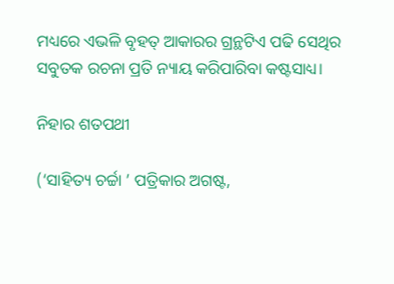ମଧ୍ୟରେ ଏଭଳି ବୃହତ୍ ଆକାରର ଗ୍ରନ୍ଥଟିଏ ପଢି ସେଥିର ସବୁତକ ରଚନା ପ୍ରତି ନ୍ୟାୟ କରିପାରିବା କଷ୍ଟସାଧ୍ୟ।

ନିହାର ଶତପଥୀ

(‘ସାହିତ୍ୟ ଚର୍ଚ୍ଚା ’ ପତ୍ରିକାର ଅଗଷ୍ଟ,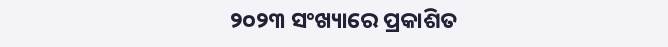୨୦୨୩ ସଂଖ୍ୟାରେ ପ୍ରକାଶିତ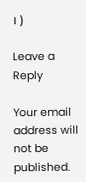। )

Leave a Reply

Your email address will not be published.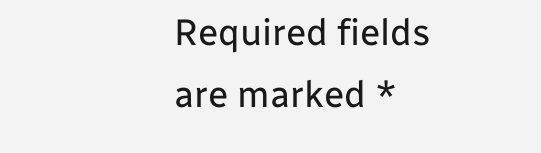Required fields are marked *